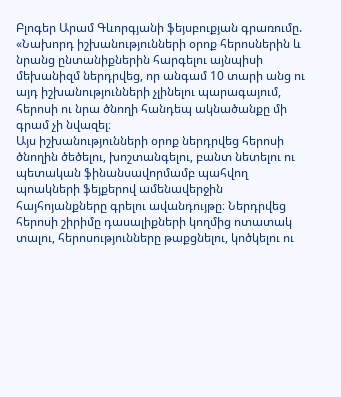Բլոգեր Արամ Գևորգյանի ֆեյսբուքյան գրառումը. «Նախորդ իշխանությունների օրոք հերոսներին և նրանց ընտանիքներին հարգելու այնպիսի մեխանիզմ ներդրվեց, որ անգամ 10 տարի անց ու այդ իշխանությունների չլինելու պարագայում, հերոսի ու նրա ծնողի հանդեպ ակնածանքը մի գրամ չի նվազել։
Այս իշխանությունների օրոք ներդրվեց հերոսի ծնողին ծեծելու, խոշտանգելու, բանտ նետելու ու պետական ֆինանսավորմամբ պահվող պոակների ֆեյքերով ամենավերջին հայհոյանքները գրելու ավանդույթը։ Ներդրվեց հերոսի շիրիմը դասալիքների կողմից ոտատակ տալու, հերոսությունները թաքցնելու, կոծկելու ու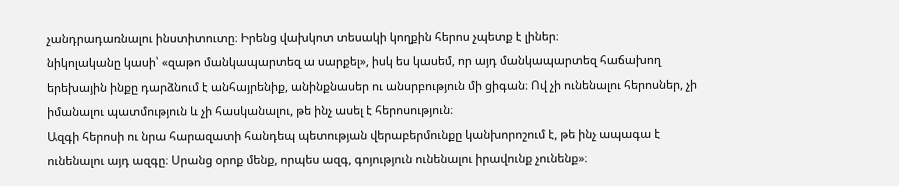չանդրադառնալու ինստիտուտը։ Իրենց վախկոտ տեսակի կողքին հերոս չպետք է լիներ։
նիկոլականը կասի՝ «զաթո մանկապարտեզ ա սարքել», իսկ ես կասեմ, որ այդ մանկապարտեզ հաճախող երեխային ինքը դարձնում է անհայրենիք, անինքնասեր ու անսրբություն մի ցիգան։ Ով չի ունենալու հերոսներ, չի իմանալու պատմություն և չի հասկանալու, թե ինչ ասել է հերոսություն։
Ազգի հերոսի ու նրա հարազատի հանդեպ պետության վերաբերմունքը կանխորոշում է, թե ինչ ապագա է ունենալու այդ ազգը։ Սրանց օրոք մենք, որպես ազգ, գոյություն ունենալու իրավունք չունենք»։